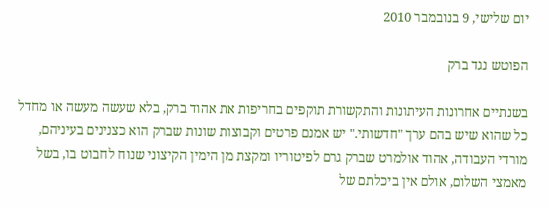יום שלישי, 9 בנובמבר 2010

הפוטש נגד ברק

בשנתיים אחרונות העיתונות והתקשורת תוקפים בחריפות את אהוד ברק, בלא שעשה מעשה או מחדל כל שהוא שיש בהם ערך "חדשותי." יש אמנם פרטים וקבוצות שונות שברק הוא כצנינים בעיניהם, מורדי העבודה, אהוד אולמרט שברק גרם לפיטוריו ומקצת מן הימין הקיצוני שנוח לחבוט בו, בשל מאמצי השלום, אולם אין ביכלתם של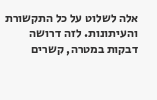אלה לשלוט על כל התקשורת והעיתונות. לזה דרושה דבקות במטרה, קשרים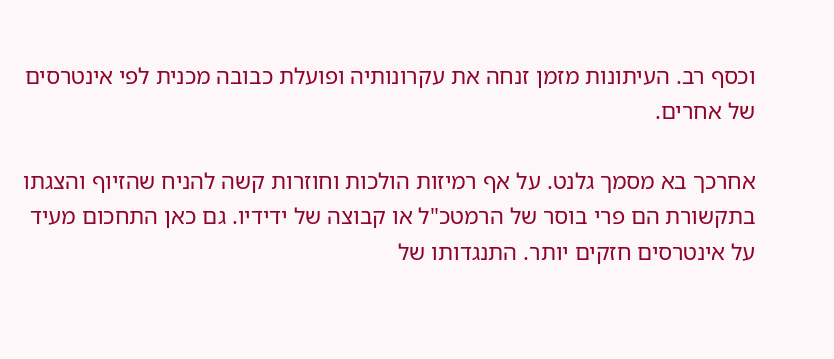וכסף רב. העיתונות מזמן זנחה את עקרונותיה ופועלת כבובה מכנית לפי אינטרסים של אחרים.

אחרכך בא מסמך גלנט. על אף רמיזות הולכות וחוזרות קשה להניח שהזיוף והצגתו בתקשורת הם פרי בוסר של הרמטכ"ל או קבוצה של ידידיו. גם כאן התחכום מעיד על אינטרסים חזקים יותר. התנגדותו של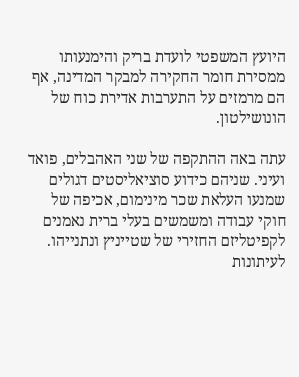היועץ המשפטי לועדת בריק והימנעותו ממסירת חומר החקירה למבקר המדינה, אף הם מרמזים על התערבות אדירת כוח של הונושילטון.

עתה באה ההתקפה של שני האהבלים, פואד ועיני. שניהם כידוע סוציאליסטים דגולים שמנעו העלאת שכר מינימום, אכיפה של חוקי עבודה ומשמשים בעלי ברית נאמנים לקפיטליזם החזירי של שטייניץ ונתנייהו. לעיתונות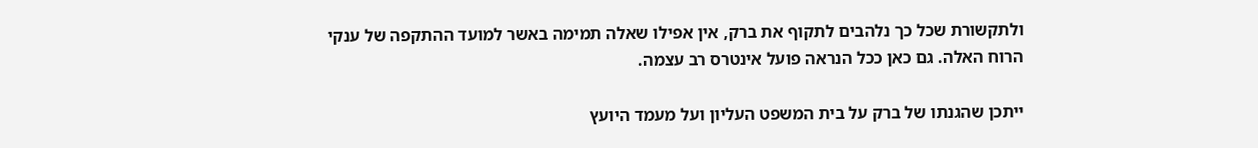ולתקשורת שכל כך נלהבים לתקוף את ברק, אין אפילו שאלה תמימה באשר למועד ההתקפה של ענקי הרוח האלה. גם כאן ככל הנראה פועל אינטרס רב עצמה.

ייתכן שהגנתו של ברק על בית המשפט העליון ועל מעמד היועץ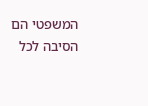המשפטי הם הסיבה לכל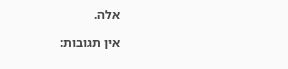אלה.

אין תגובות: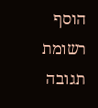הוסף רשומת תגובה